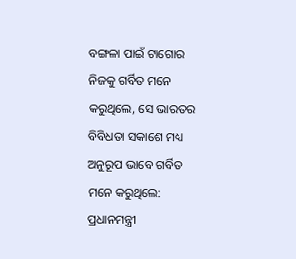ବଙ୍ଗଳା ପାଇଁ ଟାଗୋର ନିଜକୁ ଗର୍ବିତ ମନେ କରୁଥିଲେ, ସେ ଭାରତର ବିବିଧତା ସକାଶେ ମଧ୍ୟ ଅନୁରୂପ ଭାବେ ଗର୍ବିତ ମନେ କରୁଥିଲେ: ପ୍ରଧାନମନ୍ତ୍ରୀ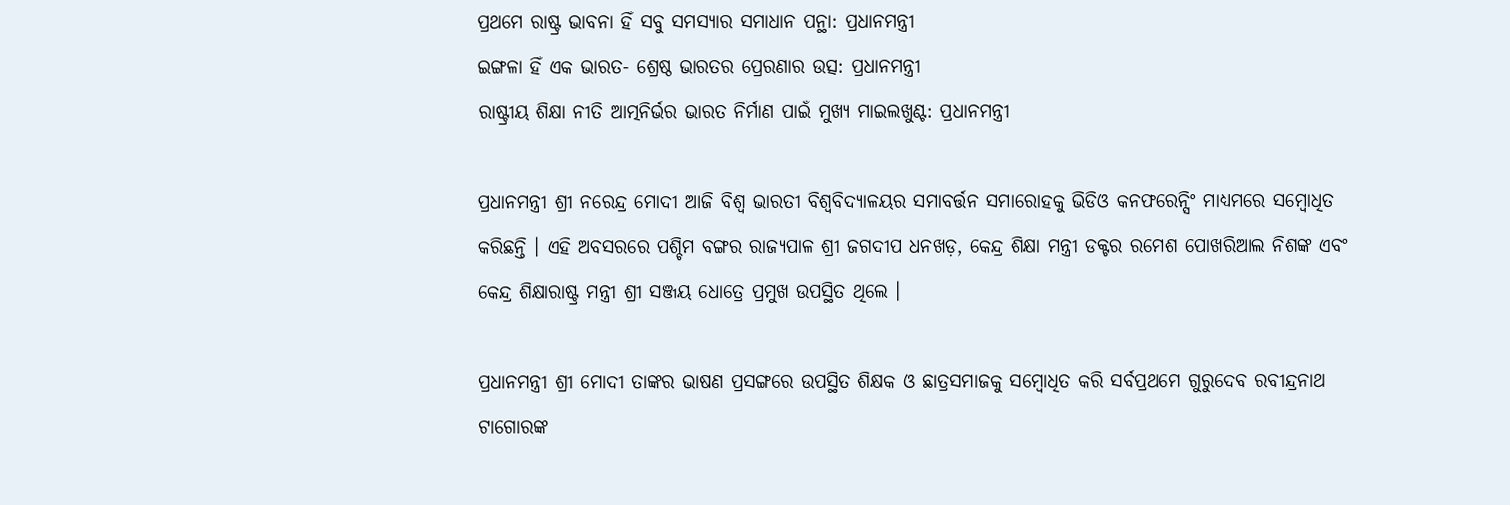ପ୍ରଥମେ ରାଷ୍ଟ୍ର ଭାବନା ହିଁ ସବୁ ସମସ୍ୟାର ସମାଧାନ ପନ୍ଥା: ପ୍ରଧାନମନ୍ତ୍ରୀ
ଇଙ୍ଗଳା ହିଁ ଏକ ଭାରତ- ଶ୍ରେଷ୍ଠ ଭାରତର ପ୍ରେରଣାର ଉତ୍ସ: ପ୍ରଧାନମନ୍ତ୍ରୀ
ରାଷ୍ଟ୍ରୀୟ ଶିକ୍ଷା ନୀତି ଆତ୍ମନିର୍ଭର ଭାରତ ନିର୍ମାଣ ପାଇଁ ମୁଖ୍ୟ ମାଇଲଖୁଣ୍ଟ: ପ୍ରଧାନମନ୍ତ୍ରୀ

ପ୍ରଧାନମନ୍ତ୍ରୀ ଶ୍ରୀ ନରେନ୍ଦ୍ର ମୋଦୀ ଆଜି ବିଶ୍ୱ ଭାରତୀ ବିଶ୍ୱବିଦ୍ୟାଳୟର ସମାବର୍ତ୍ତନ ସମାରୋହକୁ ଭିଡିଓ କନଫରେନ୍ସିଂ ମାଧ୍ୟମରେ ସମ୍ବୋଧିତ କରିଛନ୍ତି । ଏହି ଅବସରରେ ପଶ୍ଚିମ ବଙ୍ଗର ରାଜ୍ୟପାଳ ଶ୍ରୀ ଜଗଦୀପ ଧନଖଡ଼, କେନ୍ଦ୍ର ଶିକ୍ଷା ମନ୍ତ୍ରୀ ଡକ୍ଟର ରମେଶ ପୋଖରିଆଲ ନିଶଙ୍କ ଏବଂ କେନ୍ଦ୍ର ଶିକ୍ଷାରାଷ୍ଟ୍ର ମନ୍ତ୍ରୀ ଶ୍ରୀ ସଞ୍ଜୟ ଧୋତ୍ରେ ପ୍ରମୁଖ ଉପସ୍ଥିତ ଥିଲେ ।

ପ୍ରଧାନମନ୍ତ୍ରୀ ଶ୍ରୀ ମୋଦୀ ତାଙ୍କର ଭାଷଣ ପ୍ରସଙ୍ଗରେ ଉପସ୍ଥିତ ଶିକ୍ଷକ ଓ ଛାତ୍ରସମାଜକୁ ସମ୍ବୋଧିତ କରି ସର୍ବପ୍ରଥମେ ଗୁରୁଦେବ ରବୀନ୍ଦ୍ରନାଥ ଟାଗୋରଙ୍କ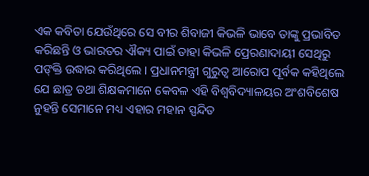ଏକ କବିତା ଯେଉଁଥିରେ ସେ ବୀର ଶିବାଜୀ କିଭଳି ଭାବେ ତାଙ୍କୁ ପ୍ରଭାବିତ କରିଛନ୍ତି ଓ ଭାରତର ଐକ୍ୟ ପାଇଁ ତାହା କିଭଳି ପ୍ରେରଣାଦାୟୀ ସେଥିରୁ ପଙ୍‍କ୍ତି ଉଦ୍ଧାର କରିଥିଲେ । ପ୍ରଧାନମନ୍ତ୍ରୀ ଗୁରୁତ୍ୱ ଆରୋପ ପୂର୍ବକ କହିଥିଲେ ଯେ ଛାତ୍ର ତଥା ଶିକ୍ଷକମାନେ କେବଳ ଏହି ବିଶ୍ୱବିଦ୍ୟାଳୟର ଅଂଶବିଶେଷ ନୁହନ୍ତି ସେମାନେ ମଧ୍ୟ ଏହାର ମହାନ ସ୍ପନ୍ଦିତ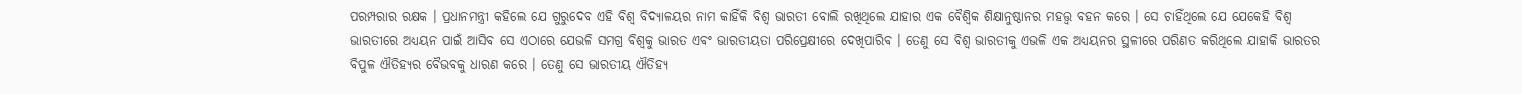ପରମ୍ପରାର ରକ୍ଷକ । ପ୍ରଧାନମନ୍ତ୍ରୀ କହିଲେ ଯେ ଗୁରୁଦେବ ଏହି ବିଶ୍ୱ ବିଦ୍ୟାଳୟର ନାମ କାହିଁକି ବିଶ୍ୱ ଭାରତୀ ବୋଲି ରଖିଥିଲେ ଯାହାର ଏକ ବୈଶ୍ୱିକ ଶିକ୍ଷାନୁଷ୍ଠାନର ମହତ୍ତ୍ୱ ବହନ କରେ । ସେ ଚାହିଁଥିଲେ ଯେ ଯେକେହି ବିଶ୍ୱ ଭାରତୀରେ ଅଧ୍ୟୟନ ପାଇଁ ଆସିବ ସେ ଏଠାରେ ଯେଭଳି ସମଗ୍ର ବିଶ୍ୱକୁ ଭାରତ ଏବଂ ଭାରତୀୟତା ପରିପ୍ରେକ୍ଷୀରେ ଦେଖିପାରିବ । ତେଣୁ ସେ ବିଶ୍ୱ ଭାରତୀକୁ ଏଭଳି ଏକ ଅଧ୍ୟୟନର ସ୍ଥଳୀରେ ପରିଣତ କରିଥିଲେ ଯାହାକି ଭାରତର ବିପୁଳ ଐତିହ୍ୟର ବୈଭବକୁ ଧାରଣ କରେ । ତେଣୁ ସେ ଭାରତୀୟ ଐତିହ୍ୟ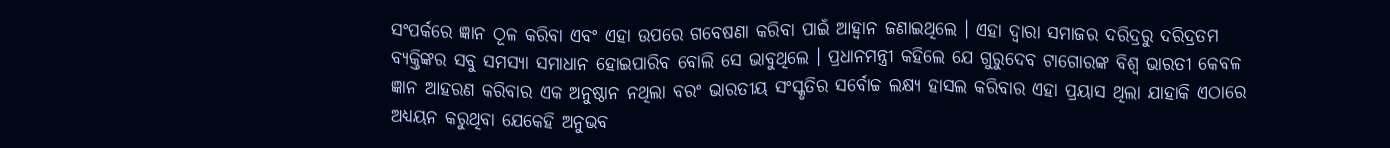ସଂପର୍କରେ ଜ୍ଞାନ ଠୂଳ କରିବା ଏବଂ ଏହା ଉପରେ ଗବେଷଣା କରିବା ପାଇଁ ଆହ୍ୱାନ ଜଣାଇଥିଲେ । ଏହା ଦ୍ୱାରା ସମାଜର ଦରିଦ୍ରରୁ ଦରିଦ୍ରତମ ବ୍ୟକ୍ତିଙ୍କର ସବୁ ସମସ୍ୟା ସମାଧାନ ହୋଇପାରିବ ବୋଲି ସେ ଭାବୁଥିଲେ । ପ୍ରଧାନମନ୍ତ୍ରୀ କହିଲେ ଯେ ଗୁରୁଦେବ ଟାଗୋରଙ୍କ ବିଶ୍ୱ ଭାରତୀ କେବଳ ଜ୍ଞାନ ଆହରଣ କରିବାର ଏକ ଅନୁଷ୍ଠାନ ନଥିଲା ବରଂ ଭାରତୀୟ ସଂସ୍କୃତିର ସର୍ବୋଚ୍ଚ ଲକ୍ଷ୍ୟ ହାସଲ କରିବାର ଏହା ପ୍ରୟାସ ଥିଲା ଯାହାକି ଏଠାରେ ଅଧ୍ୟୟନ କରୁଥିବା ଯେକେହି ଅନୁଭବ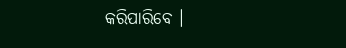କରିପାରିବେ ।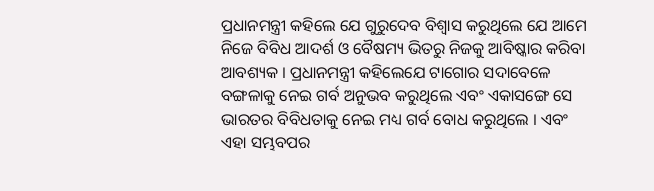ପ୍ରଧାନମନ୍ତ୍ରୀ କହିଲେ ଯେ ଗୁରୁଦେବ ବିଶ୍ୱାସ କରୁଥିଲେ ଯେ ଆମେ ନିଜେ ବିବିଧ ଆଦର୍ଶ ଓ ବୈଷମ୍ୟ ଭିତରୁ ନିଜକୁ ଆବିଷ୍କାର କରିବା ଆବଶ୍ୟକ । ପ୍ରଧାନମନ୍ତ୍ରୀ କହିଲେଯେ ଟାଗୋର ସଦାବେଳେ ବଙ୍ଗଳାକୁ ନେଇ ଗର୍ବ ଅନୁଭବ କରୁଥିଲେ ଏବଂ ଏକାସଙ୍ଗେ ସେ ଭାରତର ବିବିଧତାକୁ ନେଇ ମଧ୍ୟ ଗର୍ବ ବୋଧ କରୁଥିଲେ । ଏବଂ ଏହା ସମ୍ଭବପର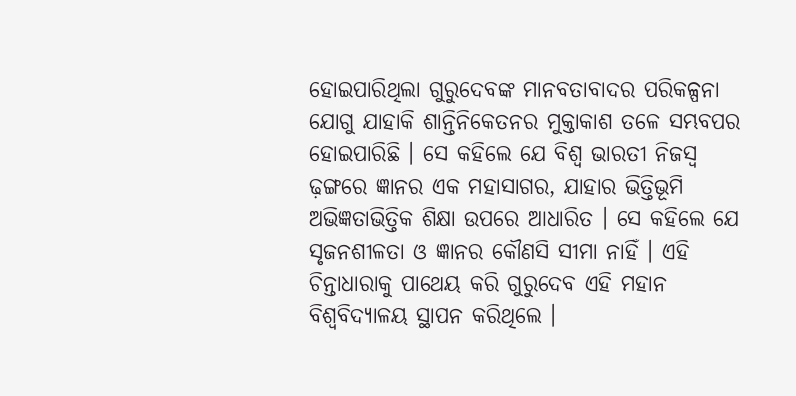ହୋଇପାରିଥିଲା ଗୁରୁଦେବଙ୍କ ମାନବତାବାଦର ପରିକଳ୍ପନା ଯୋଗୁ ଯାହାକି ଶାନ୍ତିନିକେତନର ମୁକ୍ତାକାଶ ତଳେ ସମ୍ଭବପର ହୋଇପାରିଛି । ସେ କହିଲେ ଯେ ବିଶ୍ୱ ଭାରତୀ ନିଜସ୍ୱ ଢ଼ଙ୍ଗରେ ଜ୍ଞାନର ଏକ ମହାସାଗର, ଯାହାର ଭିତ୍ତିଭୂମି ଅଭିଜ୍ଞତାଭିତ୍ତିକ ଶିକ୍ଷା ଉପରେ ଆଧାରିତ । ସେ କହିଲେ ଯେ ସୃଜନଶୀଳତା ଓ ଜ୍ଞାନର କୌଣସି ସୀମା ନାହିଁ । ଏହି ଚିନ୍ତାଧାରାକୁ ପାଥେୟ କରି ଗୁରୁଦେବ ଏହି ମହାନ ବିଶ୍ୱବିଦ୍ୟାଳୟ ସ୍ଥାପନ କରିଥିଲେ ।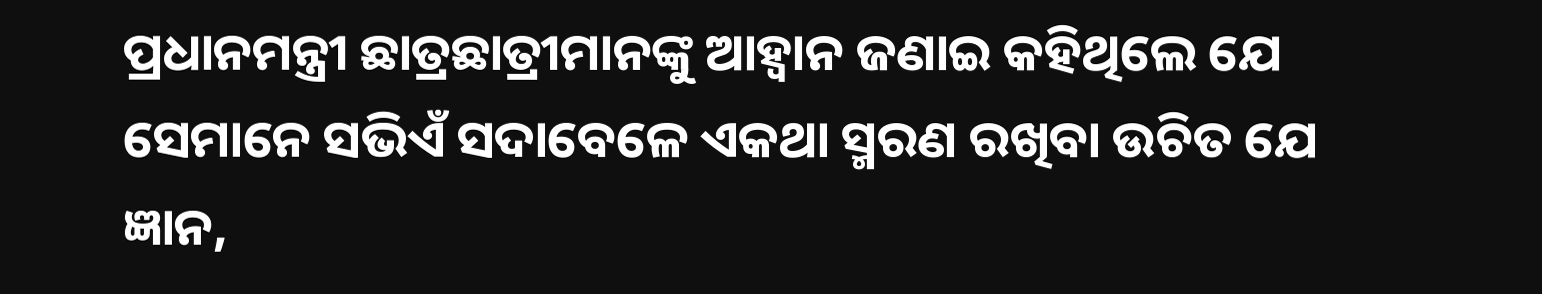ପ୍ରଧାନମନ୍ତ୍ରୀ ଛାତ୍ରଛାତ୍ରୀମାନଙ୍କୁ ଆହ୍ୱାନ ଜଣାଇ କହିଥିଲେ ଯେ ସେମାନେ ସଭିଏଁ ସଦାବେଳେ ଏକଥା ସ୍ମରଣ ରଖିବା ଉଚିତ ଯେ ଜ୍ଞାନ,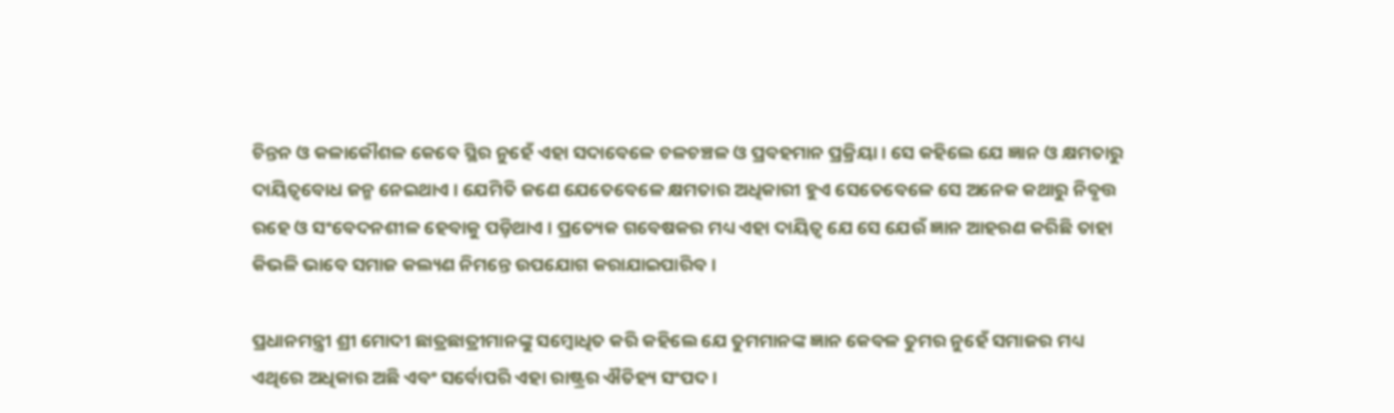ଚିନ୍ତନ ଓ କଳାକୌଶଳ କେବେ ସ୍ଥିର ନୁହେଁ ଏହା ସଦାବେଳେ ଚଳଚଞ୍ଚଳ ଓ ପ୍ରବହମାନ ପ୍ରକ୍ରିୟା । ସେ କହିଲେ ଯେ ଜ୍ଞାନ ଓ କ୍ଷମତାରୁ ଦାୟିତ୍ୱବୋଧ ଜନ୍ମ ନେଇଥାଏ । ଯେମିତି ଜଣେ ଯେତେବେଳେ କ୍ଷମତାର ଅଧିକାରୀ ହୁଏ ସେତେବେଳେ ସେ ଅନେକ କଥାରୁ ନିବୃତ୍ତ ରହେ ଓ ସଂବେଦନଶୀଳ ହେବାକୁ ପଡ଼ିଥାଏ । ପ୍ରତ୍ୟେକ ଗବେଷକର ମଧ୍ୟ ଏହା ଦାୟିତ୍ୱ ଯେ ସେ ଯେଉଁ ଜ୍ଞାନ ଆହରଣ କରିଛି ତାହା କିଭଳି ଭାବେ ସମାଜ କଲ୍ୟଣ ନିମନ୍ତେ ଉପଯୋଗ କରାଯାଇପାରିବ ।

ପ୍ରଧାନମନ୍ତ୍ରୀ ଶ୍ରୀ ମୋଦୀ ଛାତ୍ରଛାତ୍ରୀମାନଙ୍କୁ ସମ୍ବୋଧିତ କରି କହିଲେ ଯେ ତୁମମାନଙ୍କ ଜ୍ଞାନ କେବଳ ତୁମର ନୁହେଁ ସମାଜର ମଧ୍ୟ ଏଥିରେ ଅଧିକାର ଅଛି ଏବଂ ସର୍ବୋପରି ଏହା ରାଷ୍ଟ୍ରର ଐତିହ୍ୟ ସଂପଦ ।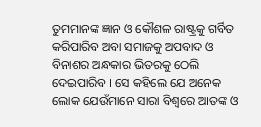ତୁମମାନଙ୍କ ଜ୍ଞାନ ଓ କୌଶଳ ରାଷ୍ଟ୍ରକୁ ଗର୍ବିତ କରିପାରିବ ଅବା ସମାଜକୁ ଅପବାଦ ଓ ବିନାଶର ଅନ୍ଧକାର ଭିତରକୁ ଠେଲି ଦେଇପାରିବ । ସେ କହିଲେ ଯେ ଅନେକ ଲୋକ ଯେଉଁମାନେ ସାରା ବିଶ୍ୱରେ ଆତଙ୍କ ଓ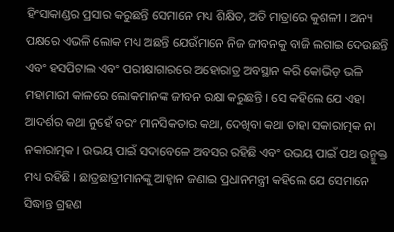ହିଂସାକାଣ୍ଡର ପ୍ରସାର କରୁଛନ୍ତି ସେମାନେ ମଧ୍ୟ ଶିକ୍ଷିତ, ଅତି ମାତ୍ରାରେ କୁଶଳୀ । ଅନ୍ୟ ପକ୍ଷରେ ଏଭଳି ଲୋକ ମଧ୍ୟ ଅଛନ୍ତି ଯେଉଁମାନେ ନିଜ ଜୀବନକୁ ବାଜି ଲଗାଇ ଦେଉଛନ୍ତି ଏବଂ ହସପିଟାଲ ଏବଂ ପରୀକ୍ଷାଗାରରେ ଅହୋରାତ୍ର ଅବସ୍ଥାନ କରି କୋଭିଡ଼ ଭଳି ମହାମାରୀ କାଳରେ ଲୋକମାନଙ୍କ ଜୀବନ ରକ୍ଷା କରୁଛନ୍ତି । ସେ କହିଲେ ଯେ ଏହା ଆଦର୍ଶର କଥା ନୁହେଁ ବରଂ ମାନସିକତାର କଥା, ଦେଖିବା କଥା ତାହା ସକାରାତ୍ମକ ନା ନକାରାତ୍ମକ । ଉଭୟ ପାଇଁ ସଦାବେଳେ ଅବସର ରହିଛି ଏବଂ ଉଭୟ ପାଇଁ ପଥ ଉନ୍ମୁକ୍ତ ମଧ୍ୟ ରହିଛି । ଛାତ୍ରଛାତ୍ରୀମାନଙ୍କୁ ଆହ୍ୱାନ ଜଣାଇ ପ୍ରଧାନମନ୍ତ୍ରୀ କହିଲେ ଯେ ସେମାନେ ସିଦ୍ଧାନ୍ତ ଗ୍ରହଣ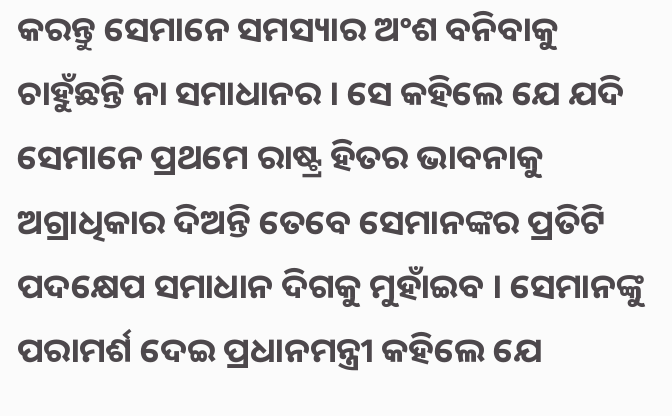କରନ୍ତୁ ସେମାନେ ସମସ୍ୟାର ଅଂଶ ବନିବାକୁ ଚାହୁଁଛନ୍ତି ନା ସମାଧାନର । ସେ କହିଲେ ଯେ ଯଦି ସେମାନେ ପ୍ରଥମେ ରାଷ୍ଟ୍ର ହିତର ଭାବନାକୁ ଅଗ୍ରାଧିକାର ଦିଅନ୍ତି ତେବେ ସେମାନଙ୍କର ପ୍ରତିଟି ପଦକ୍ଷେପ ସମାଧାନ ଦିଗକୁ ମୁହାଁଇବ । ସେମାନଙ୍କୁ ପରାମର୍ଶ ଦେଇ ପ୍ରଧାନମନ୍ତ୍ରୀ କହିଲେ ଯେ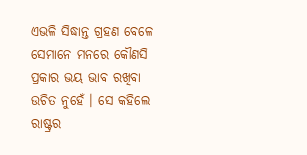ଏଭଳି ସିଦ୍ଧାନ୍ତ ଗ୍ରହଣ ବେଳେ ସେମାନେ ମନରେ କୌଣସି ପ୍ରକାର ଭୟ ଭାବ ରଖିବା ଉଚିତ ନୁହେଁ । ସେ କହିଲେ ରାଷ୍ଟ୍ରର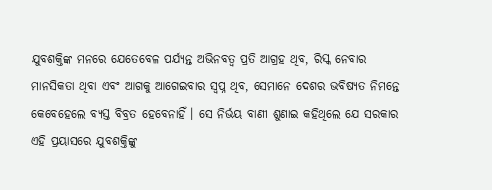ଯୁବଶକ୍ତିଙ୍କ ମନରେ ଯେତେବେଳ ପର୍ଯ୍ୟନ୍ତ ଅଭିନବତ୍ୱ ପ୍ରତି ଆଗ୍ରହ ଥିବ, ରିସ୍କ ନେବାର ମାନସିକତା ଥିବା ଏବଂ ଆଗକୁ ଆଗେଇବାର ସ୍ୱପ୍ନ ଥିବ, ସେମାନେ ଦେଶର ଭବିଷ୍ୟତ ନିମନ୍ତେ କେବେହେଲେ ବ୍ୟସ୍ତ ବିବ୍ରତ ହେବେନାହିଁ । ସେ ନିର୍ଭୟ ବାଣୀ ଶୁଣାଇ କହିଥିଲେ ଯେ ସରକାର ଏହି ପ୍ରୟାସରେ ଯୁବଶକ୍ତିଙ୍କୁ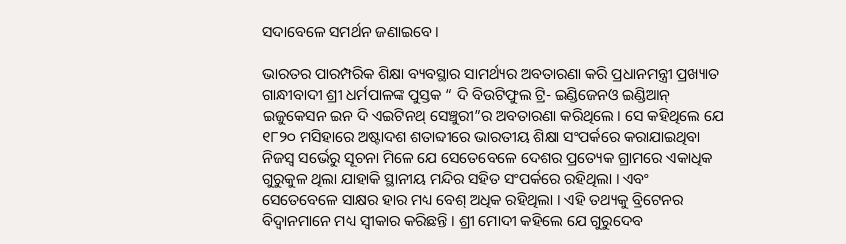ସଦାବେଳେ ସମର୍ଥନ ଜଣାଇବେ ।

ଭାରତର ପାରମ୍ପରିକ ଶିକ୍ଷା ବ୍ୟବସ୍ଥାର ସାମର୍ଥ୍ୟର ଅବତାରଣା କରି ପ୍ରଧାନମନ୍ତ୍ରୀ ପ୍ରଖ୍ୟାତ ଗାନ୍ଧୀବାଦୀ ଶ୍ରୀ ଧର୍ମପାଳଙ୍କ ପୁସ୍ତକ “ ଦି ବିଉଟିଫୁଲ ଟ୍ରି- ଇଣ୍ଡିଜେନଓ ଇଣ୍ଡିଆନ୍‍ ଇଜୁକେସନ ଇନ ଦି ଏଇଟିନଥ୍‍ ସେଞ୍ଚୁରୀ”ର ଅବତାରଣା କରିଥିଲେ । ସେ କହିଥିଲେ ଯେ ୧୮୨୦ ମସିହାରେ ଅଷ୍ଟାଦଶ ଶତାବ୍ଦୀରେ ଭାରତୀୟ ଶିକ୍ଷା ସଂପର୍କରେ କରାଯାଇଥିବା ନିଜସ୍ୱ ସର୍ଭେରୁ ସୂଚନା ମିଳେ ଯେ ସେତେବେଳେ ଦେଶର ପ୍ରତ୍ୟେକ ଗ୍ରାମରେ ଏକାଧିକ ଗୁରୁକୁଳ ଥିଲା ଯାହାକି ସ୍ଥାନୀୟ ମନ୍ଦିର ସହିତ ସଂପର୍କରେ ରହିଥିଲା । ଏବଂ ସେତେବେଳେ ସାକ୍ଷର ହାର ମଧ୍ୟ ବେଶ୍‍ ଅଧିକ ରହିଥିଲା । ଏହି ତଥ୍ୟକୁ ବ୍ରିଟେନର ବିଦ୍ୱାନମାନେ ମଧ୍ୟ ସ୍ୱୀକାର କରିଛନ୍ତି । ଶ୍ରୀ ମୋଦୀ କହିଲେ ଯେ ଗୁରୁଦେବ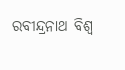ରବୀନ୍ଦ୍ରନାଥ ବିଶ୍ୱ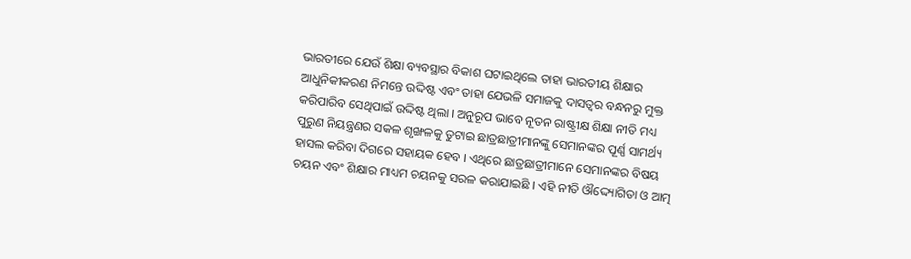ଭାରତୀରେ ଯେଉଁ ଶିକ୍ଷା ବ୍ୟବସ୍ଥାର ବିକାଶ ଘଟାଇଥିଲେ ତାହା ଭାରତୀୟ ଶିକ୍ଷାର ଆଧୁନିକୀକରଣ ନିମନ୍ତେ ଉଦ୍ଦିଷ୍ଟ ଏବଂ ତାହା ଯେଭଳି ସମାଜକୁ ଦାସତ୍ୱର ବନ୍ଧନରୁ ମୁକ୍ତ କରିପାରିବ ସେଥିପାଇଁ ଉଦ୍ଦିଷ୍ଟ ଥିଲା । ଅନୁରୂପ ଭାବେ ନୂତନ ରାଷ୍ଟ୍ରୀକ୍ଷ ଶିକ୍ଷା ନୀତି ମଧ୍ୟ ପୁରୁଣ ନିୟନ୍ତ୍ରଣର ସକଳ ଶୃଙ୍ଖଳକୁ ତୁଟାଇ ଛାତ୍ରଛାତ୍ରୀମାନଙ୍କୁ ସେମାନଙ୍କର ପୂର୍ଣ୍ଣ ସାମର୍ଥ୍ୟ ହାସଲ କରିବା ଦିଗରେ ସହାୟକ ହେବ । ଏଥିରେ ଛାତ୍ରଛାତ୍ରୀମାନେ ସେମାନଙ୍କର ବିଷୟ ଚୟନ ଏବଂ ଶିକ୍ଷାର ମାଧ୍ୟମ ଚୟନକୁ ସରଳ କରାଯାଇଛି । ଏହି ନୀତି ଔଦ୍ଦ୍ୟୋଗିତା ଓ ଆତ୍ମ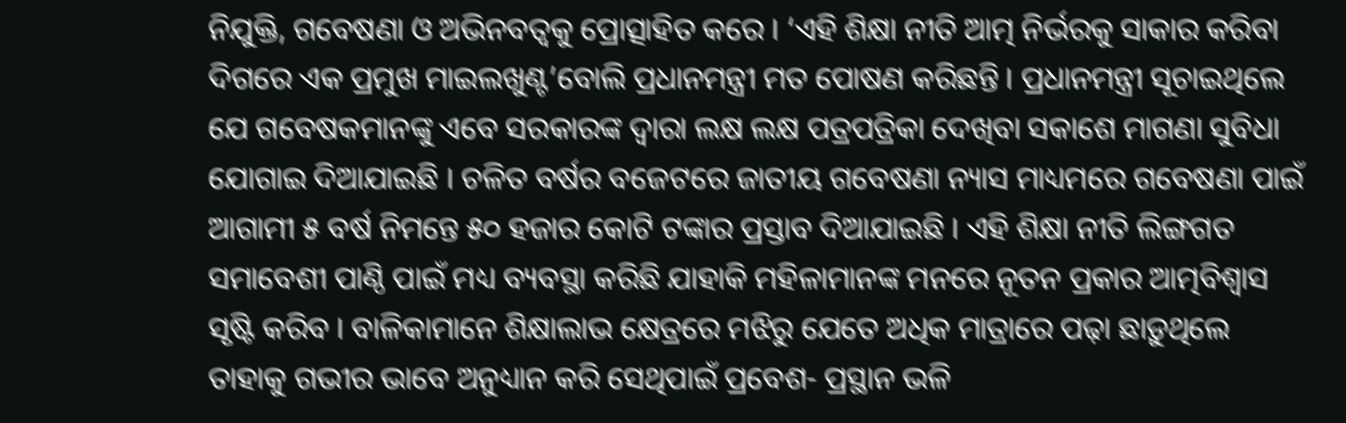ନିଯୁକ୍ତି, ଗବେଷଣା ଓ ଅଭିନବତ୍ୱକୁ ପ୍ରୋତ୍ସାହିତ କରେ । ‘ଏହି ଶିକ୍ଷା ନୀତି ଆତ୍ମ ନିର୍ଭରକୁ ସାକାର କରିବା ଦିଗରେ ଏକ ପ୍ରମୁଖ ମାଇଲଖୁଣ୍ଟ’ବୋଲି ପ୍ରଧାନମନ୍ତ୍ରୀ ମତ ପୋଷଣ କରିଛନ୍ତି । ପ୍ରଧାନମନ୍ତ୍ରୀ ସୂଚାଇଥିଲେ ଯେ ଗବେଷକମାନଙ୍କୁ ଏବେ ସରକାରଙ୍କ ଦ୍ୱାରା ଲକ୍ଷ ଲକ୍ଷ ପତ୍ରପତ୍ରିକା ଦେଖିବା ସକାଶେ ମାଗଣା ସୁବିଧା ଯୋଗାଇ ଦିଆଯାଇଛି । ଚଳିତ ବର୍ଷର ବଜେଟରେ ଜାତୀୟ ଗବେଷଣା ନ୍ୟାସ ମାଧ୍ୟମରେ ଗବେଷଣା ପାଇଁ ଆଗାମୀ ୫ ବର୍ଷ ନିମନ୍ତେ ୫୦ ହଜାର କୋଟି ଟଙ୍କାର ପ୍ରସ୍ତାବ ଦିଆଯାଇଛି । ଏହି ଶିକ୍ଷା ନୀତି ଲିଙ୍ଗଗତ ସମାବେଶୀ ପାଣ୍ଠି ପାଇଁ ମଧ୍ୟ ବ୍ୟବସ୍ଥା କରିଛି ଯାହାକି ମହିଳାମାନଙ୍କ ମନରେ ନୂତନ ପ୍ରକାର ଆତ୍ମବିଶ୍ୱାସ ସୃଷ୍ଟି କରିବ । ବାଳିକାମାନେ ଶିକ୍ଷାଲାଭ କ୍ଷେତ୍ରରେ ମଝିରୁ ଯେତେ ଅଧିକ ମାତ୍ରାରେ ପଢ଼ା ଛାଡ଼ୁଥିଲେ ତାହାକୁ ଗଭୀର ଭାବେ ଅନୁଧ୍ୟାନ କରି ସେଥିପାଇଁ ପ୍ରବେଶ- ପ୍ରସ୍ଥାନ ଭଳି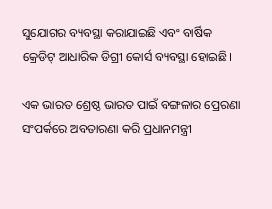ସୁଯୋଗର ବ୍ୟବସ୍ଥା କରାଯାଇଛି ଏବଂ ବାର୍ଷିକ କ୍ରେଡିଟ୍‍ ଆଧାରିକ ଡିଗ୍ରୀ କୋର୍ସ ବ୍ୟବସ୍ଥା ହୋଇଛି।

ଏକ ଭାରତ ଶ୍ରେଷ୍ଠ ଭାରତ ପାଇଁ ବଙ୍ଗଳାର ପ୍ରେରଣା ସଂପର୍କରେ ଅବତାରଣା କରି ପ୍ରଧାନମନ୍ତ୍ରୀ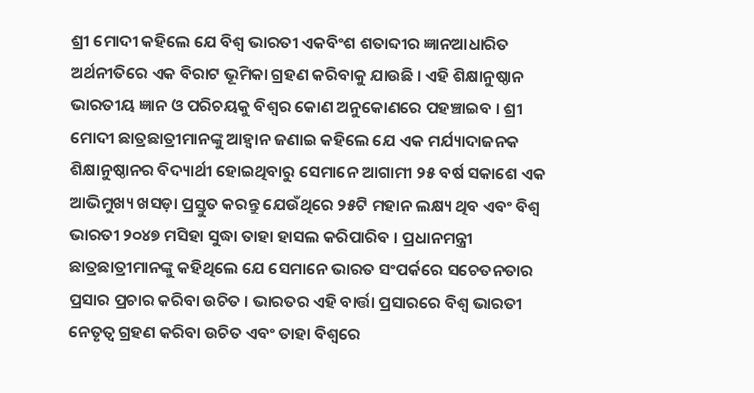ଶ୍ରୀ ମୋଦୀ କହିଲେ ଯେ ବିଶ୍ୱ ଭାରତୀ ଏକବିଂଶ ଶତାବ୍ଦୀର ଜ୍ଞାନଆଧାରିତ ଅର୍ଥନୀତିରେ ଏକ ବିରାଟ ଭୂମିକା ଗ୍ରହଣ କରିବାକୁ ଯାଉଛି । ଏହି ଶିକ୍ଷାନୁଷ୍ଠାନ ଭାରତୀୟ ଜ୍ଞାନ ଓ ପରିଚୟକୁ ବିଶ୍ୱର କୋଣ ଅନୁକୋଣରେ ପହଞ୍ଚାଇବ । ଶ୍ରୀ ମୋଦୀ ଛାତ୍ରଛାତ୍ରୀମାନଙ୍କୁ ଆହ୍ୱାନ ଜଣାଇ କହିଲେ ଯେ ଏକ ମର୍ଯ୍ୟାଦାଜନକ ଶିକ୍ଷାନୁଷ୍ଠାନର ବିଦ୍ୟାର୍ଥୀ ହୋଇଥିବାରୁ ସେମାନେ ଆଗାମୀ ୨୫ ବର୍ଷ ସକାଶେ ଏକ ଆଭିମୁଖ୍ୟ ଖସଡ଼ା ପ୍ରସ୍ତୁତ କରନ୍ତୁ ଯେଉଁଥିରେ ୨୫ଟି ମହାନ ଲକ୍ଷ୍ୟ ଥିବ ଏବଂ ବିଶ୍ୱ ଭାରତୀ ୨୦୪୭ ମସିହା ସୁଦ୍ଧା ତାହା ହାସଲ କରିପାରିବ । ପ୍ରଧାନମନ୍ତ୍ରୀ ଛାତ୍ରଛାତ୍ରୀମାନଙ୍କୁ କହିଥିଲେ ଯେ ସେମାନେ ଭାରତ ସଂପର୍କରେ ସଚେତନତାର ପ୍ରସାର ପ୍ରଚାର କରିବା ଉଚିତ । ଭାରତର ଏହି ବାର୍ତ୍ତା ପ୍ରସାରରେ ବିଶ୍ୱ ଭାରତୀ ନେତୃତ୍ୱ ଗ୍ରହଣ କରିବା ଉଚିତ ଏବଂ ତାହା ବିଶ୍ୱରେ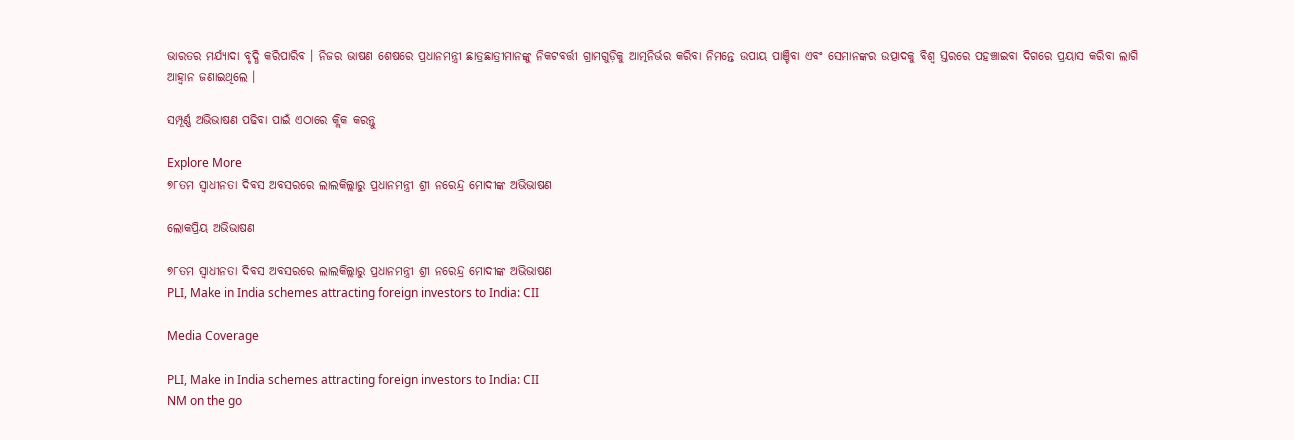ଭାରତର ମର୍ଯ୍ୟାଦା ବୃଦ୍ଧି କରିପାରିବ । ନିଜର ଭାଷଣ ଶେଷରେ ପ୍ରଧାନମନ୍ତ୍ରୀ ଛାତ୍ରଛାତ୍ରୀମାନଙ୍କୁ ନିକଟବର୍ତ୍ତୀ ଗ୍ରାମଗୁଡ଼ିକୁ ଆତ୍ମନିର୍ଭର କରିବା ନିମନ୍ତେ ଉପାୟ ପାଞ୍ଚିବା ଏବଂ ସେମାନଙ୍କର ଉତ୍ପାଦକୁ ବିଶ୍ୱ ସ୍ତରରେ ପହଞ୍ଚାଇବା ଦିଗରେ ପ୍ରୟାସ କରିବା ଲାଗି ଆହ୍ୱାନ ଜଣାଇଥିଲେ ।

ସମ୍ପୂର୍ଣ୍ଣ ଅଭିଭାଷଣ ପଢିବା ପାଇଁ ଏଠାରେ କ୍ଲିକ କରନ୍ତୁ

Explore More
୭୮ତମ ସ୍ୱାଧୀନତା ଦିବସ ଅବସରରେ ଲାଲକିଲ୍ଲାରୁ ପ୍ରଧାନମନ୍ତ୍ରୀ ଶ୍ରୀ ନରେନ୍ଦ୍ର ମୋଦୀଙ୍କ ଅଭିଭାଷଣ

ଲୋକପ୍ରିୟ ଅଭିଭାଷଣ

୭୮ତମ ସ୍ୱାଧୀନତା ଦିବସ ଅବସରରେ ଲାଲକିଲ୍ଲାରୁ ପ୍ରଧାନମନ୍ତ୍ରୀ ଶ୍ରୀ ନରେନ୍ଦ୍ର ମୋଦୀଙ୍କ ଅଭିଭାଷଣ
PLI, Make in India schemes attracting foreign investors to India: CII

Media Coverage

PLI, Make in India schemes attracting foreign investors to India: CII
NM on the go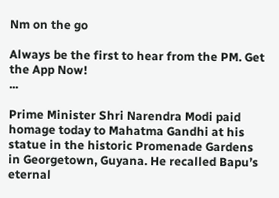Nm on the go

Always be the first to hear from the PM. Get the App Now!
...

Prime Minister Shri Narendra Modi paid homage today to Mahatma Gandhi at his statue in the historic Promenade Gardens in Georgetown, Guyana. He recalled Bapu’s eternal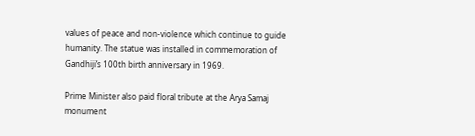values of peace and non-violence which continue to guide humanity. The statue was installed in commemoration of Gandhiji’s 100th birth anniversary in 1969.

Prime Minister also paid floral tribute at the Arya Samaj monument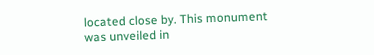located close by. This monument was unveiled in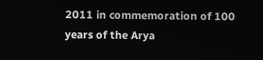2011 in commemoration of 100 years of the Arya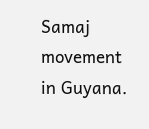Samaj movement in Guyana.